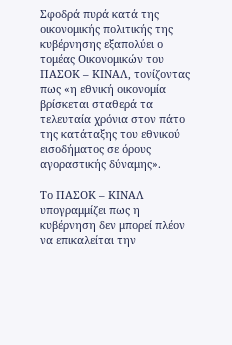Σφοδρά πυρά κατά της οικονομικής πολιτικής της κυβέρνησης εξαπολύει ο τομέας Οικονομικών του ΠΑΣΟΚ – ΚΙΝΑΛ, τονίζοντας πως «η εθνική οικονομία βρίσκεται σταθερά τα τελευταία χρόνια στον πάτο της κατάταξης του εθνικού εισοδήματος σε όρους αγοραστικής δύναμης».

Το ΠΑΣΟΚ – ΚΙΝΑΛ υπογραμμίζει πως η κυβέρνηση δεν μπορεί πλέον να επικαλείται την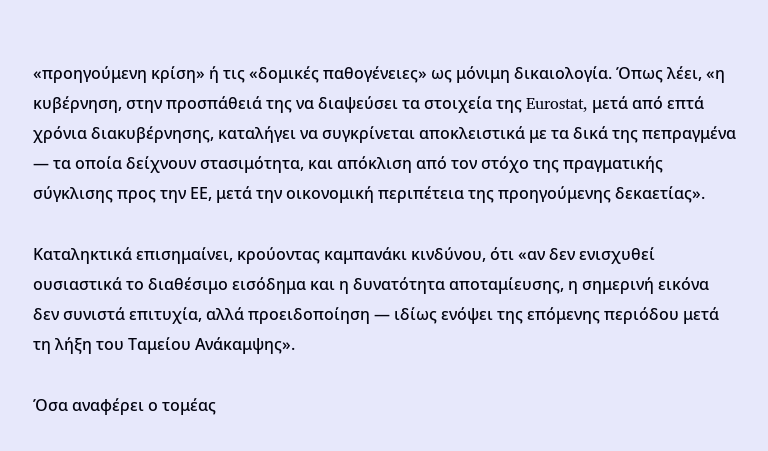«προηγούμενη κρίση» ή τις «δομικές παθογένειες» ως μόνιμη δικαιολογία. Όπως λέει, «η κυβέρνηση, στην προσπάθειά της να διαψεύσει τα στοιχεία της Eurostat, μετά από επτά χρόνια διακυβέρνησης, καταλήγει να συγκρίνεται αποκλειστικά με τα δικά της πεπραγμένα — τα οποία δείχνουν στασιμότητα, και απόκλιση από τον στόχο της πραγματικής σύγκλισης προς την ΕΕ, μετά την οικονομική περιπέτεια της προηγούμενης δεκαετίας».

Καταληκτικά επισημαίνει, κρούοντας καμπανάκι κινδύνου, ότι «αν δεν ενισχυθεί ουσιαστικά το διαθέσιμο εισόδημα και η δυνατότητα αποταμίευσης, η σημερινή εικόνα δεν συνιστά επιτυχία, αλλά προειδοποίηση — ιδίως ενόψει της επόμενης περιόδου μετά τη λήξη του Ταμείου Ανάκαμψης».

Όσα αναφέρει ο τομέας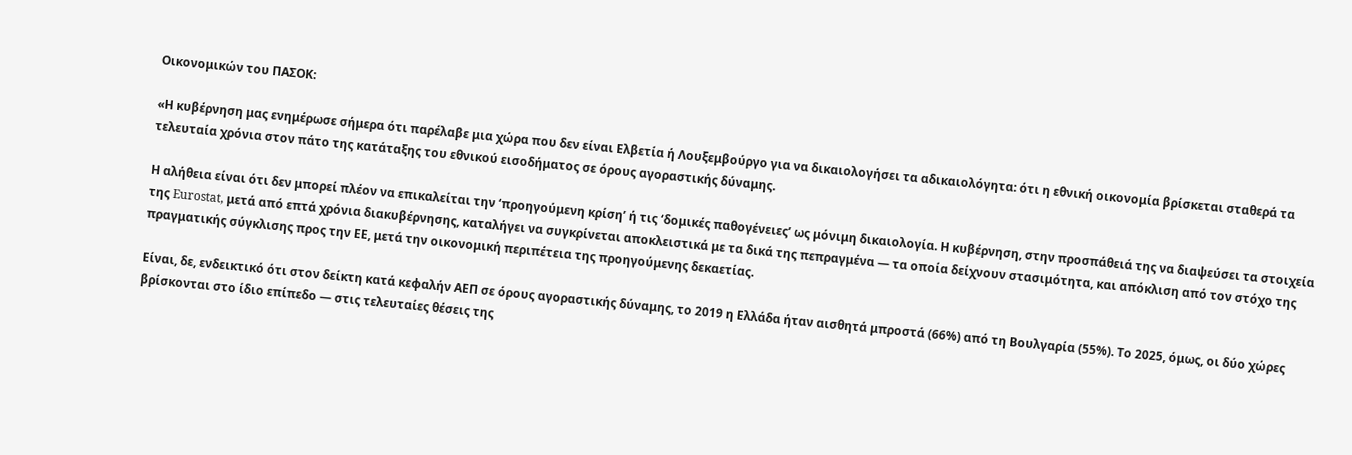Οικονομικών του ΠΑΣΟΚ:

«Η κυβέρνηση μας ενημέρωσε σήμερα ότι παρέλαβε μια χώρα που δεν είναι Ελβετία ή Λουξεμβούργο για να δικαιολογήσει τα αδικαιολόγητα: ότι η εθνική οικονομία βρίσκεται σταθερά τα τελευταία χρόνια στον πάτο της κατάταξης του εθνικού εισοδήματος σε όρους αγοραστικής δύναμης.

Η αλήθεια είναι ότι δεν μπορεί πλέον να επικαλείται την ‘προηγούμενη κρίση’ ή τις ‘δομικές παθογένειες’ ως μόνιμη δικαιολογία. Η κυβέρνηση, στην προσπάθειά της να διαψεύσει τα στοιχεία της Eurostat, μετά από επτά χρόνια διακυβέρνησης, καταλήγει να συγκρίνεται αποκλειστικά με τα δικά της πεπραγμένα — τα οποία δείχνουν στασιμότητα, και απόκλιση από τον στόχο της πραγματικής σύγκλισης προς την ΕΕ, μετά την οικονομική περιπέτεια της προηγούμενης δεκαετίας.

Είναι, δε, ενδεικτικό ότι στον δείκτη κατά κεφαλήν ΑΕΠ σε όρους αγοραστικής δύναμης, το 2019 η Ελλάδα ήταν αισθητά μπροστά (66%) από τη Βουλγαρία (55%). Το 2025, όμως, οι δύο χώρες βρίσκονται στο ίδιο επίπεδο — στις τελευταίες θέσεις της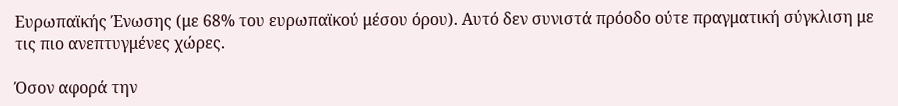Ευρωπαϊκής Ένωσης (με 68% του ευρωπαϊκού μέσου όρου). Αυτό δεν συνιστά πρόοδο ούτε πραγματική σύγκλιση με τις πιο ανεπτυγμένες χώρες.

Όσον αφορά την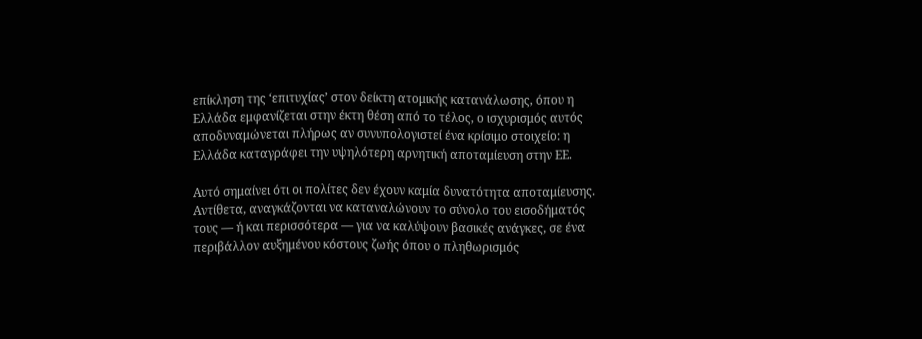επίκληση της ‘επιτυχίας’ στον δείκτη ατομικής κατανάλωσης, όπου η Ελλάδα εμφανίζεται στην έκτη θέση από το τέλος, ο ισχυρισμός αυτός αποδυναμώνεται πλήρως αν συνυπολογιστεί ένα κρίσιμο στοιχείο: η Ελλάδα καταγράφει την υψηλότερη αρνητική αποταμίευση στην ΕΕ.

Αυτό σημαίνει ότι οι πολίτες δεν έχουν καμία δυνατότητα αποταμίευσης. Αντίθετα, αναγκάζονται να καταναλώνουν το σύνολο του εισοδήματός τους — ή και περισσότερα — για να καλύψουν βασικές ανάγκες, σε ένα περιβάλλον αυξημένου κόστους ζωής όπου ο πληθωρισμός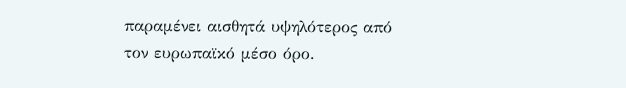παραμένει αισθητά υψηλότερος από τον ευρωπαϊκό μέσο όρο.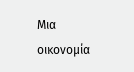Μια οικονομία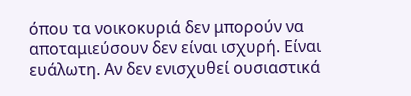όπου τα νοικοκυριά δεν μπορούν να αποταμιεύσουν δεν είναι ισχυρή. Είναι ευάλωτη. Αν δεν ενισχυθεί ουσιαστικά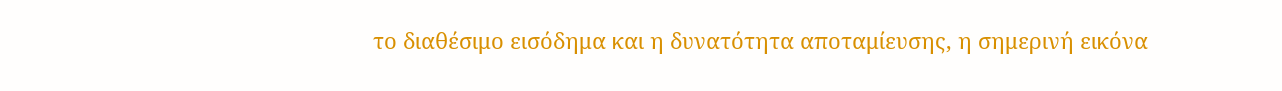το διαθέσιμο εισόδημα και η δυνατότητα αποταμίευσης, η σημερινή εικόνα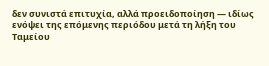δεν συνιστά επιτυχία, αλλά προειδοποίηση — ιδίως ενόψει της επόμενης περιόδου μετά τη λήξη του Ταμείου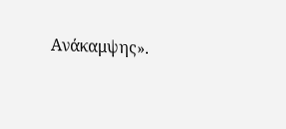Ανάκαμψης».